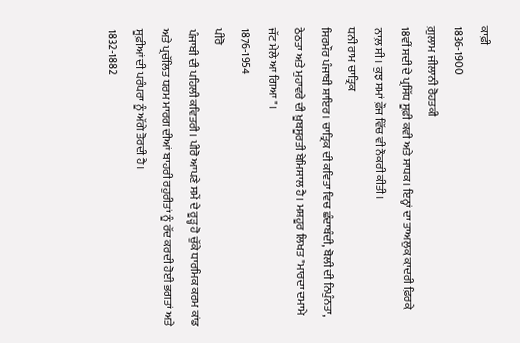ਕਾਫ਼ੀ
1836-1900
ਗ਼ੁਲਾਮ ਜੀਲਾਨੀ ਰੋਹਤਕੀ
18ਵੀਂ ਸਦੀ ਦੇ ਪ੍ਰਸਿੱਧ ਸੂਫ਼ੀ ਕਵੀ ਅਤੇ ਸਾਧਕ। ਇਨ੍ਹਾਂ ਦਾ ਤਾਅਲੁਕ਼ ਕ਼ਾਦਰੀ ਫ਼ਿਰਕ਼ੇ ਨਾਲ਼ ਸੀ। ਕੁਝ ਸਮਾਂ ਫ਼ੌਜ ਵਿੱਚ ਵੀ ਨੌਕਰੀ ਕੀਤੀ।
ਧਨੀ ਰਾਮ ਚਾਤ੍ਰਿਕ
ਸਿਰਮੌਰ ਪੰਜਾਬੀ ਸ਼ਾਇਰ। ਚਾਤ੍ਰਿਕ ਦੀ ਕਵਿਤਾ ਵਿਚ ਛੰਦਾਬੰਦੀ, ਬੋਲੀ ਦੀ ਨਿਪੁੰਨਤਾ, ਠੇਠਤਾ ਅਤੇ ਮੁਹਾਵਰੇ ਦੀ ਖ਼ੂਬਸੂਰਤੀ ਬੇਮਿਸਾਲ ਹੈ। ਮਸ਼ਹੂਰ ਲਿਖਤ "ਮਾਰਦਾ ਦਮਾਮੇ ਜੱਟ ਮੇਲੇ ਆ ਗਿਆ"।
1876-1954
ਪੀਰੋ
ਪੰਜਾਬੀ ਦੀ ਪਹਿਲੀ ਕਵਿਤਰੀ। ਪੀਰੋ ਆਪਣੇ ਸਮੇਂ ਦੇ ਰੂੜ੍ਹ ਹੋ ਚੁੱਕੇ ਧਾਰਮਿਕ ਕਰਮ ਕਾਂਡ ਅਤੇ ਪ੍ਰਚੱਲਿਤ ਧਰਮ ਮਾਰਗ ਦੀਆਂ ਬਾਹਰੀ ਰਹੁਰੀਤਾਂ ਨੂੰ ਰੱਦ ਕਰਦੀ ਹੋਈ ਭਗਤਾਂ ਅਤੇ ਸੂਫ਼ੀਆਂ ਦੀ ਪਰੰਪਰਾ ਨੂੰ ਅੱਗੇ ਤੋਰਦੀ ਹੈ।
1832-1882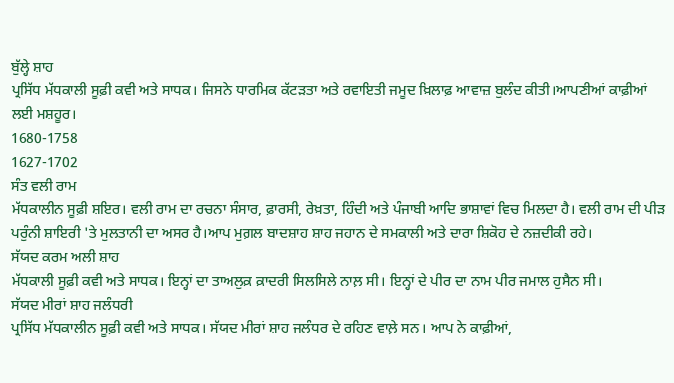ਬੁੱਲ੍ਹੇ ਸ਼ਾਹ
ਪ੍ਰਸਿੱਧ ਮੱਧਕਾਲੀ ਸੂਫ਼ੀ ਕਵੀ ਅਤੇ ਸਾਧਕ। ਜਿਸਨੇ ਧਾਰਮਿਕ ਕੱਟੜਤਾ ਅਤੇ ਰਵਾਇਤੀ ਜਮੂਦ ਖ਼ਿਲਾਫ਼ ਆਵਾਜ਼ ਬੁਲੰਦ ਕੀਤੀ।ਆਪਣੀਆਂ ਕਾਫ਼ੀਆਂ ਲਈ ਮਸ਼ਹੂਰ।
1680-1758
1627-1702
ਸੰਤ ਵਲੀ ਰਾਮ
ਮੱਧਕਾਲੀਨ ਸੂਫ਼ੀ ਸ਼ਇਰ। ਵਲੀ ਰਾਮ ਦਾ ਰਚਨਾ ਸੰਸਾਰ, ਫ਼ਾਰਸੀ, ਰੇਖ਼ਤਾ, ਹਿੰਦੀ ਅਤੇ ਪੰਜਾਬੀ ਆਦਿ ਭਾਸ਼ਾਵਾਂ ਵਿਚ ਮਿਲਦਾ ਹੈ। ਵਲੀ ਰਾਮ ਦੀ ਪੀੜ ਪਰੁੰਨੀ ਸ਼ਾਇਰੀ 'ਤੇ ਮੁਲਤਾਨੀ ਦਾ ਅਸਰ ਹੈ।ਆਪ ਮੁਗ਼ਲ ਬਾਦਸ਼ਾਹ ਸ਼ਾਹ ਜਹਾਨ ਦੇ ਸਮਕਾਲੀ ਅਤੇ ਦਾਰਾ ਸ਼ਿਕੋਹ ਦੇ ਨਜ਼ਦੀਕੀ ਰਹੇ।
ਸੱਯਦ ਕਰਮ ਅਲੀ ਸ਼ਾਹ
ਮੱਧਕਾਲੀ ਸੂਫ਼ੀ ਕਵੀ ਅਤੇ ਸਾਧਕ। ਇਨ੍ਹਾਂ ਦਾ ਤਾਅਲੁਕ਼ ਕ਼ਾਦਰੀ ਸਿਲਸਿਲੇ ਨਾਲ਼ ਸੀ। ਇਨ੍ਹਾਂ ਦੇ ਪੀਰ ਦਾ ਨਾਮ ਪੀਰ ਜਮਾਲ ਹੁਸੈਨ ਸੀ।
ਸੱਯਦ ਮੀਰਾਂ ਸ਼ਾਹ ਜਲੰਧਰੀ
ਪ੍ਰਸਿੱਧ ਮੱਧਕਾਲੀਨ ਸੂਫ਼ੀ ਕਵੀ ਅਤੇ ਸਾਧਕ। ਸੱਯਦ ਮੀਰਾਂ ਸ਼ਾਹ ਜਲੰਧਰ ਦੇ ਰਹਿਣ ਵਾਲ਼ੇ ਸਨ। ਆਪ ਨੇ ਕਾਫ਼ੀਆਂ,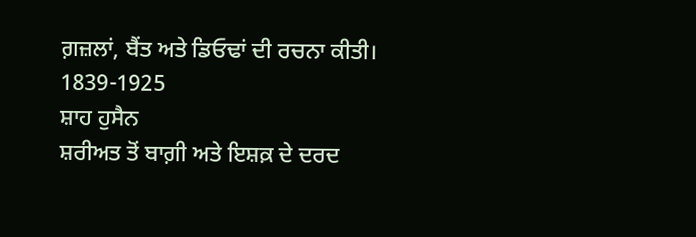ਗ਼ਜ਼ਲਾਂ, ਬੈਂਤ ਅਤੇ ਡਿਓਢਾਂ ਦੀ ਰਚਨਾ ਕੀਤੀ।
1839-1925
ਸ਼ਾਹ ਹੁਸੈਨ
ਸ਼ਰੀਅਤ ਤੋਂ ਬਾਗ਼ੀ ਅਤੇ ਇਸ਼ਕ਼ ਦੇ ਦਰਦ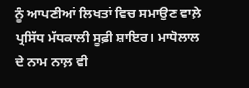ਨੂੰ ਆਪਣੀਆਂ ਲਿਖਤਾਂ ਵਿਚ ਸਮਾਉਣ ਵਾਲ਼ੇ ਪ੍ਰਸਿੱਧ ਮੱਧਕਾਲੀ ਸੂਫ਼ੀ ਸ਼ਾਇਰ। ਮਾਧੋਲਾਲ ਦੇ ਨਾਮ ਨਾਲ਼ ਵੀ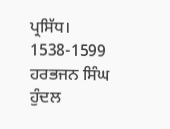ਪ੍ਰਸਿੱਧ।
1538-1599
ਹਰਭਜਨ ਸਿੰਘ ਹੁੰਦਲ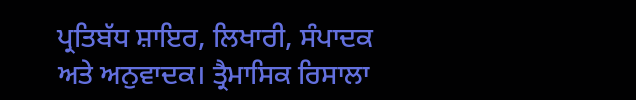ਪ੍ਰਤਿਬੱਧ ਸ਼ਾਇਰ, ਲਿਖਾਰੀ, ਸੰਪਾਦਕ ਅਤੇ ਅਨੁਵਾਦਕ। ਤ੍ਰੈਮਾਸਿਕ ਰਿਸਾਲਾ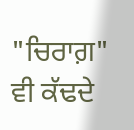"ਚਿਰਾਗ਼" ਵੀ ਕੱਢਦੇ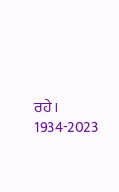ਰਹੇ।
1934-2023